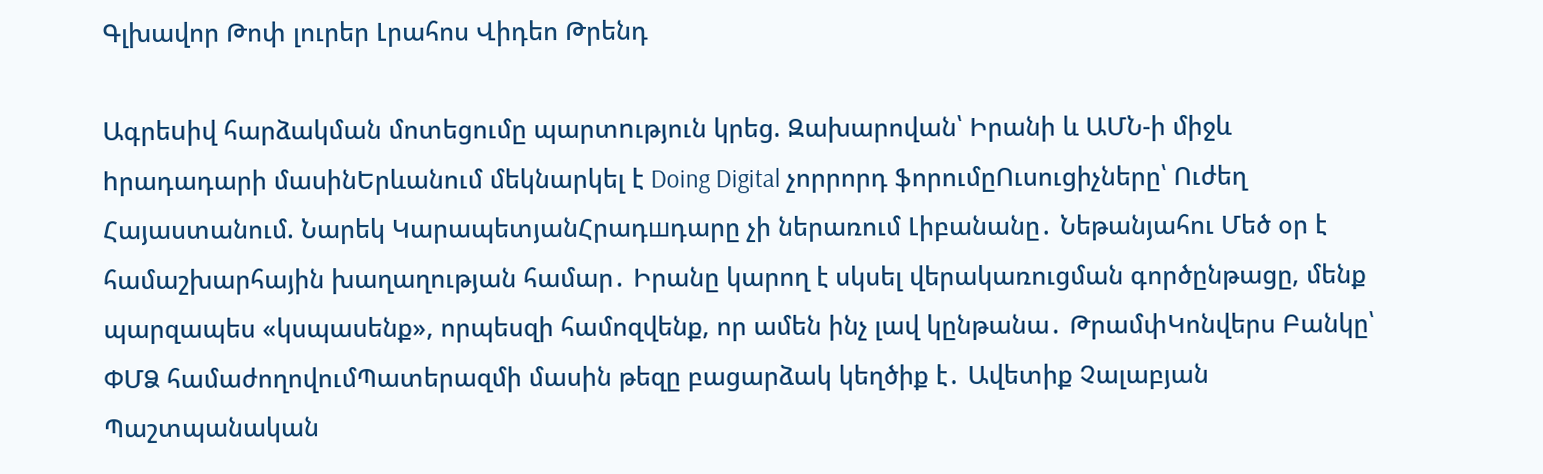Գլխավոր Թոփ լուրեր Լրահոս Վիդեո Թրենդ

Ագրեuիվ հարձակման մոտեցումը պարտnւթյուն կրեց. Զախարովան՝ Իրանի և ԱՄՆ-ի միջև hրադադարի մասինԵրևանում մեկնարկել է Doing Digital չորրորդ ֆորումըՈւսուցիչները՝ Ուժեղ Հայաստանում. Նարեկ ԿարապետյանՀրադшդարը չի ներառում Լիբանանը․ Նեթանյահու Մեծ օր է համաշխարհային խաղաղության համար․ Իրանը կարող է սկսել վերակառուցման գործընթացը, մենք պարզապես «կսպասենք», որպեսզի համոզվենք, որ ամեն ինչ լավ կընթանա․ ԹրամփԿոնվերս Բանկը՝ ՓՄՁ համաժողովումՊատերազմի մասին թեզը բացարձակ կեղծիք է․ Ավետիք Չալաբյան Պաշտպանական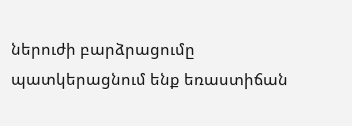ներուժի բարձրացումը պատկերացնում ենք եռաստիճան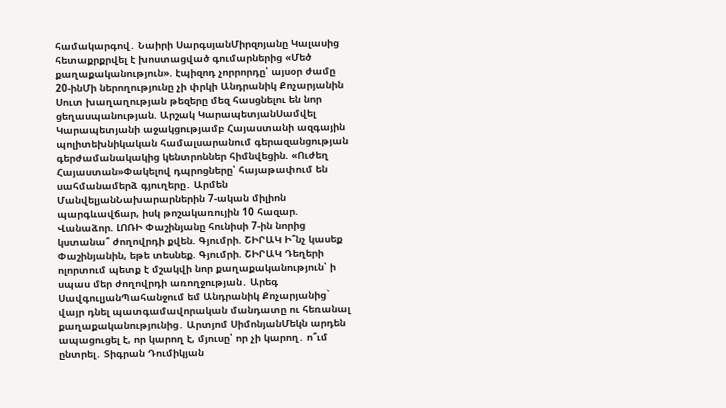համակարգով․ Նաիրի ՍարգսյանՄիրզոյանը Կալասից հետաքրքրվել է խոստացված գումարներից «Մեծ քաղաքականություն». էպիզոդ չորրորդը՝ այսօր ժամը 20-ինՄի ներողությունը չի փրկի Անդրանիկ Քոչարյանին Սուտ խաղաղության թեզերը մեզ հասցնելու են նոր ցեղասպանության. Արշակ ԿարապետյանՍամվել Կարապետյանի աջակցությամբ Հայաստանի ազգային պոլիտեխնիկական համալսարանում գերազանցության գերժամանակակից կենտրոններ հիմնվեցին. «Ուժեղ Հայաստան»Փակելով դպրոցները՝ հայաթափում են սահմանամերձ գյուղերը․ Արմեն ՄանվելյանՆախարարներին 7-ական միլիոն պարգևավճար, իսկ թոշակառույին 10 հազար. Վանաձոր. ԼՈՌԻ Փաշինյանը հունիսի 7-ին նորից կստանա՞ ժողովրդի քվեն. Գյումրի. ՇԻՐԱԿ Ի՞նչ կասեք Փաշինյանին, եթե տեսնեք. Գյումրի. ՇԻՐԱԿ Դեղերի ոլորտում պետք է մշակվի նոր քաղաքականություն՝ ի սպաս մեր ժողովրդի առողջության․ Արեգ ՍավգուլյանՊահանջում եմ Անդրանիկ Քոչարյանից` վայր դնել պատգամավորական մանդատը ու հեռանալ քաղաքականությունից․ Արտյոմ ՍիմոնյանՄեկն արդեն ապացուցել է, որ կարող է, մյուսը՝ որ չի կարող․ ո՞ւմ ընտրել․ Տիգրան Դումիկյան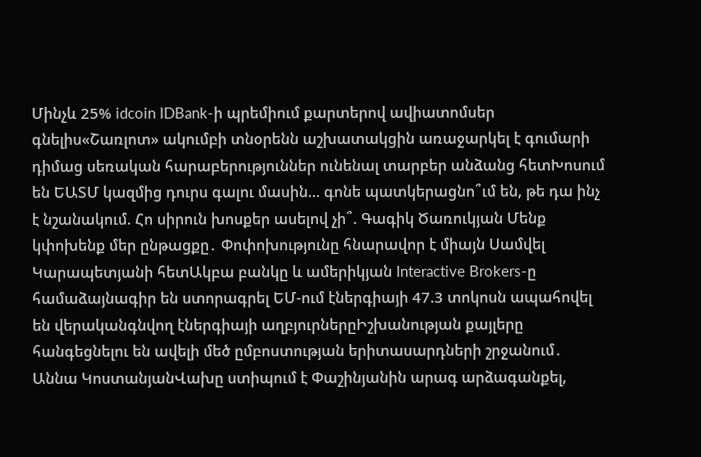Մինչև 25% idcoin IDBank-ի պրեմիում քարտերով ավիատոմսեր գնելիս«Շառլոտ» ակումբի տնօրենն աշխատակցին առաջարկել է գումարի դիմաց սեռական հարաբերություններ ունենալ տարբեր անձանց հետԽոսում են ԵԱՏՄ կազմից դուրս գալու մասին… գոնե պատկերացնո՞ւմ են, թե դա ինչ է նշանակում. Հո սիրուն խոսքեր ասելով չի՞. Գագիկ Ծառուկյան Մենք կփոխենք մեր ընթացքը․ Փոփոխությունը հնարավոր է միայն Սամվել Կարապետյանի հետԱկբա բանկը և ամերիկյան Interactive Brokers-ը համաձայնագիր են ստորագրել ԵՄ-ում էներգիայի 47.3 տոկոսն ապահովել են վերականգնվող էներգիայի աղբյուրներըԻշխանության քայլերը հանգեցնելու են ավելի մեծ ըմբոստության երիտասարդների շրջանում․ Աննա ԿոստանյանՎախը ստիպում է Փաշինյանին արագ արձագանքել,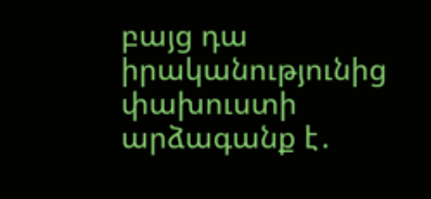բայց դա իրականությունից փախուստի արձագանք է․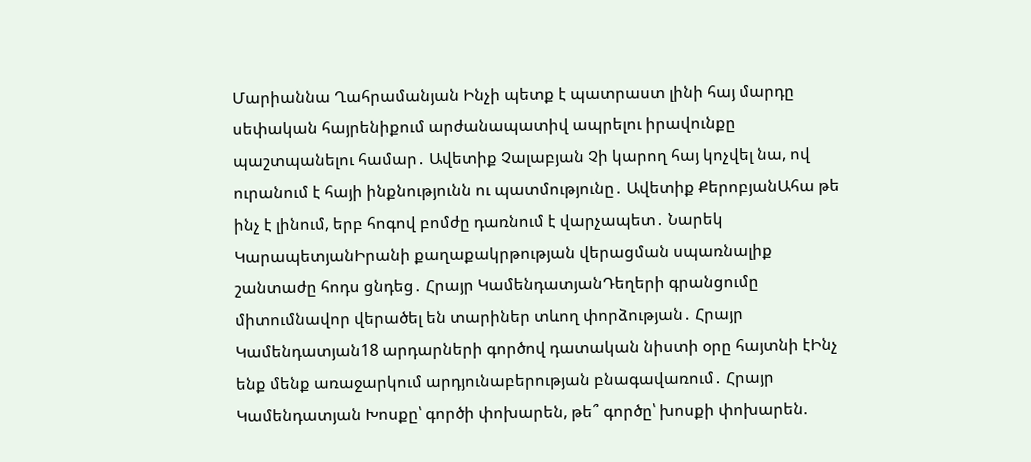Մարիաննա Ղահրամանյան Ինչի պետք է պատրաստ լինի հայ մարդը սեփական հայրենիքում արժանապատիվ ապրելու իրավունքը պաշտպանելու համար․ Ավետիք Չալաբյան Չի կարող հայ կոչվել նա, ով ուրանում է հայի ինքնությունն ու պատմությունը․ Ավետիք ՔերոբյանԱհա թե ինչ է լինում, երբ հոգով բոմժը դառնում է վարչապետ․ Նարեկ ԿարապետյանԻրանի քաղաքակրթության վերացման սպառնալիք շանտաժը հոդս ցնդեց․ Հրայր ԿամենդատյանԴեղերի գրանցումը միտումնավոր վերածել են տարիներ տևող փորձության․ Հրայր Կամենդատյան18 արդարների գործով դատական նիստի օրը հայտնի էԻնչ ենք մենք առաջարկում արդյունաբերության բնագավառում․ Հրայր Կամենդատյան Խոսքը՝ գործի փոխարեն, թե՞ գործը՝ խոսքի փոխարեն.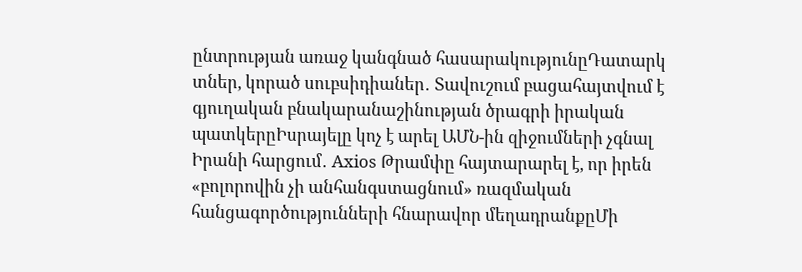ընտրության առաջ կանգնած հասարակությունըԴատարկ տներ, կորած սուբսիդիաներ․ Տավուշում բացահայտվում է գյուղական բնակարանաշինության ծրագրի իրական պատկերըԻսրայելը կոչ է արել ԱՄՆ-ին զիջումների չգնալ Իրանի հարցում․ Axios Թրամփը հայտարարել է, որ իրեն «բոլորովին չի անհանգստացնում» ռազմական հանցագործությունների հնարավոր մեղադրանքըՄի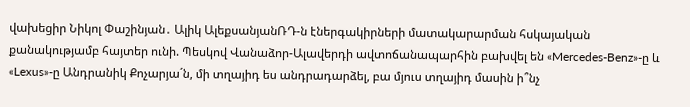վախեցիր Նիկոլ Փաշինյան․ Ալիկ ԱլեքսանյանՌԴ-ն էներգակիրների մատակարարման հսկայական քանակությամբ հայտեր ունի. Պեսկով Վանաձոր-Ալավերդի ավտոճանապարհին բախվել են «Mercedes-Benz»-ը և «Lexus»-ը Անդրանիկ Քոչարյա´ն, մի տղայիդ ես անդրադարձել, բա մյուս տղայիդ մասին ի՞նչ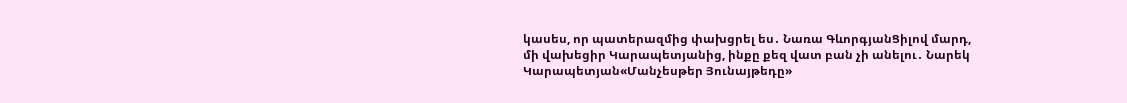կասես, որ պատերազմից փախցրել ես․ Նառա ԳևորգյանՑիլով մարդ, մի վախեցիր Կարապետյանից, ինքը քեզ վատ բան չի անելու․ Նարեկ Կարապետյան«Մանչեսթեր Յունայթեդը»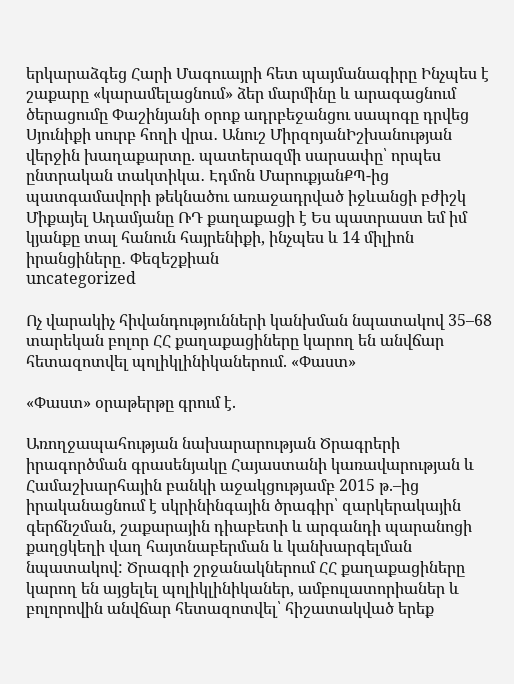երկարաձգեց Հարի Մագուայրի հետ պայմանագիրը Ինչպես է շաքարը «կարամելացնում» ձեր մարմինը և արագացնում ծերացումը Փաշինյանի օրոք ադրբեջանցու սապոգը դրվեց Սյունիքի սուրբ հողի վրա․ Անուշ ՄիրզոյանԻշխանության վերջին խաղաքարտը. պատերազմի սարսափը՝ որպես ընտրական տակտիկա․ Էդմոն ՄարուքյանՔՊ-ից պատգամավորի թեկնածու առաջադրված իջևանցի բժիշկ Միքայել Ադամյանը ՌԴ քաղաքացի է Ես պատրաստ եմ իմ կյանքը տալ հանուն հայրենիքի, ինչպես և 14 միլիոն իրանցիները․ Փեզեշքիան
uncategorized

Ոչ վարակիչ հիվանդությունների կանխման նպատակով 35–68 տարեկան բոլոր ՀՀ քաղաքացիները կարող են անվճար հետազոտվել պոլիկլինիկաներում. «Փաստ»

«Փաստ» օրաթերթը գրում է.

Առողջապահության նախարարության Ծրագրերի իրագործման գրասենյակը Հայաստանի կառավարության և Համաշխարհային բանկի աջակցությամբ 2015 թ.–ից իրականացնում է սկրինինգային ծրագիր՝ զարկերակային գերճնշման, շաքարային դիաբետի և արգանդի պարանոցի քաղցկեղի վաղ հայտնաբերման և կանխարգելման նպատակով: Ծրագրի շրջանակներում ՀՀ քաղաքացիները կարող են այցելել պոլիկլինիկաներ, ամբուլատորիաներ և բոլորովին անվճար հետազոտվել՝ հիշատակված երեք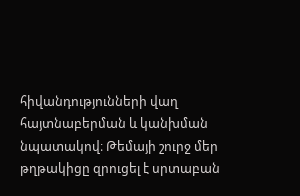հիվանդությունների վաղ հայտնաբերման և կանխման նպատակով։ Թեմայի շուրջ մեր թղթակիցը զրուցել է սրտաբան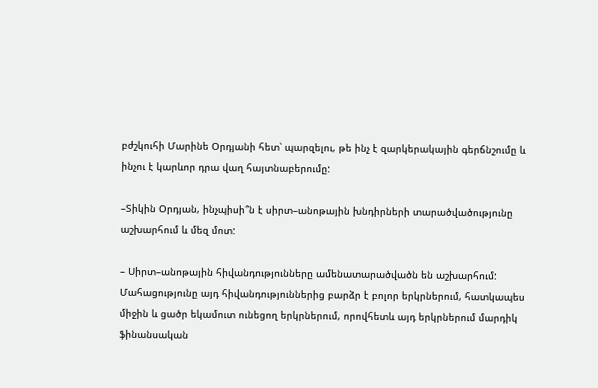բժշկուհի Մարինե Օրդյանի հետ՝ պարզելու, թե ինչ է զարկերակային գերճնշումը և ինչու է կարևոր դրա վաղ հայտնաբերումը:

–Տիկին Օրդյան, ինչպիսի՞ն է սիրտ–անոթային խնդիրների տարածվածությունը աշխարհում և մեզ մոտ:

– Սիրտ–անոթային հիվանդությունները ամենատարածվածն են աշխարհում: Մահացությունը այդ հիվանդություններից բարձր է բոլոր երկրներում, հատկապես միջին և ցածր եկամուտ ունեցող երկրներում, որովհետև այդ երկրներում մարդիկ ֆինանսական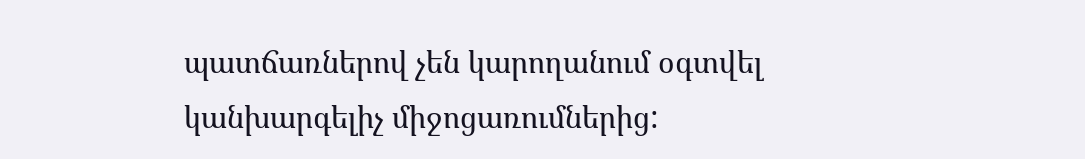պատճառներով չեն կարողանում օգտվել կանխարգելիչ միջոցառումներից: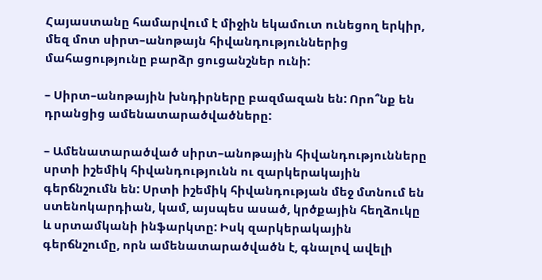Հայաստանը համարվում է միջին եկամուտ ունեցող երկիր, մեզ մոտ սիրտ–անոթայն հիվանդություններից մահացությունը բարձր ցուցանշներ ունի:

– Սիրտ–անոթային խնդիրները բազմազան են: Որո՞նք են դրանցից ամենատարածվածները:

– Ամենատարածված սիրտ–անոթային հիվանդությունները սրտի իշեմիկ հիվանդությունն ու զարկերակային գերճնշումն են: Սրտի իշեմիկ հիվանդության մեջ մտնում են ստենոկարդիան, կամ, այսպես ասած, կրծքային հեղձուկը և սրտամկանի ինֆարկտը: Իսկ զարկերակային գերճնշումը, որն ամենատարածվածն է, գնալով ավելի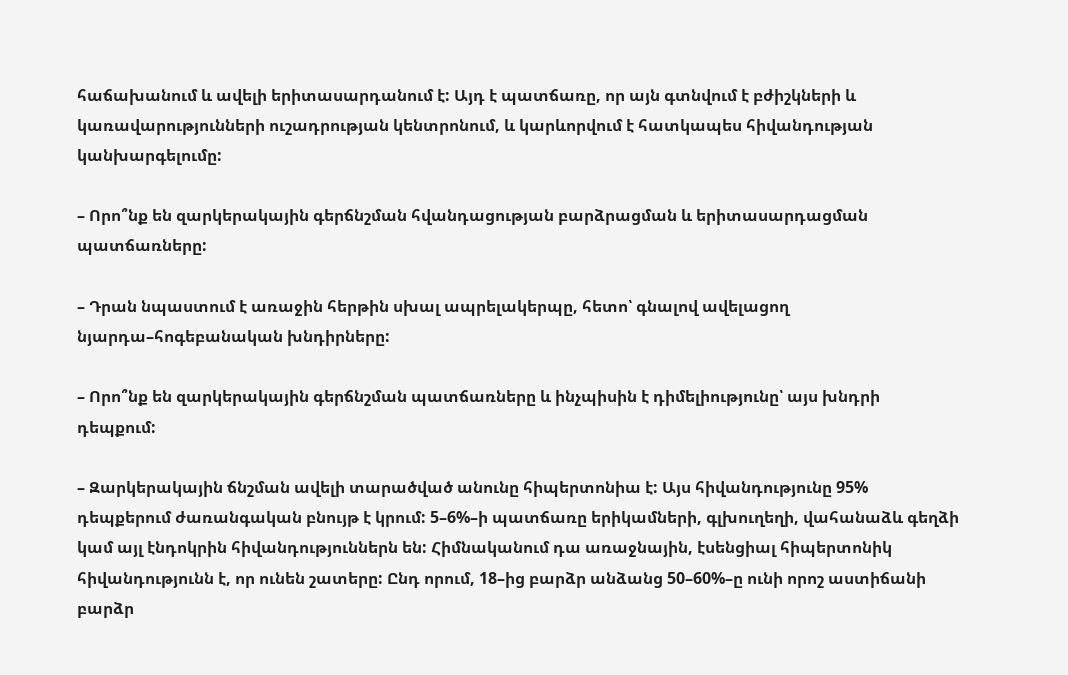հաճախանում և ավելի երիտասարդանում է: Այդ է պատճառը, որ այն գտնվում է բժիշկների և կառավարությունների ուշադրության կենտրոնում, և կարևորվում է հատկապես հիվանդության կանխարգելումը:

– Որո՞նք են զարկերակային գերճնշման հվանդացության բարձրացման և երիտասարդացման պատճառները:

– Դրան նպաստում է առաջին հերթին սխալ ապրելակերպը, հետո՝ գնալով ավելացող նյարդա–հոգեբանական խնդիրները:

– Որո՞նք են զարկերակային գերճնշման պատճառները և ինչպիսին է դիմելիությունը՝ այս խնդրի դեպքում:

– Զարկերակային ճնշման ավելի տարածված անունը հիպերտոնիա է: Այս հիվանդությունը 95% դեպքերում ժառանգական բնույթ է կրում: 5–6%–ի պատճառը երիկամների, գլխուղեղի, վահանաձև գեղձի կամ այլ էնդոկրին հիվանդություններն են: Հիմնականում դա առաջնային, էսենցիալ հիպերտոնիկ հիվանդությունն է, որ ունեն շատերը: Ընդ որում, 18–ից բարձր անձանց 50–60%–ը ունի որոշ աստիճանի բարձր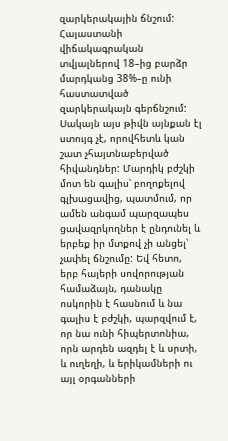զարկերակային ճնշում: Հայաստանի վիճակագրական տվյալներով 18–ից բարձր մարդկանց 38%–ը ունի հաստատված զարկերակայն գերճնշում: Սակայն այս թիվն այնքան էլ ստույգ չէ, որովհետև կան շատ չհայտնաբերված հիվանդներ: Մարդիկ բժշկի մոտ են գալիս՝ բողոքելով գլխացավից, պատմում, որ ամեն անգամ պարզապես ցավազրկողներ է ընդունել և երբեք իր մտքով չի անցել՝ չափել ճնշումը: Եվ հետո, երբ հայերի սովորության համաձայն, դանակը ոսկորին է հասնում և նա գալիս է բժշկի, պարզվում է, որ նա ունի հիպերտոնիա, որն արդեն ազդել է և սրտի, և ուղեղի, և երիկամների ու այլ օրգանների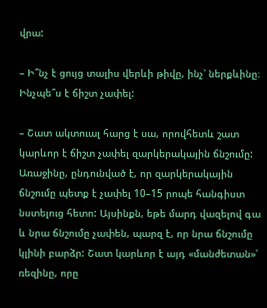վրա:

– Ի՞նչ է ցույց տալիս վերևի թիվը, ինչ՝ ներքևինը։ Ինչպե՞ս է ճիշտ չափել:

– Շատ ակտուալ հարց է սա, որովհետև շատ կարևոր է ճիշտ չափել զարկերակային ճնշումը: Առաջինը, ընդունված է, որ զարկերակային ճնշումը պետք է չափել 10–15 րոպե հանգիստ նստելուց հետո: Այսինքն, եթե մարդ վազելով գա և նրա ճնշումը չափեն, պարզ է, որ նրա ճնշումը կլինի բարձր: Շատ կարևոր է այդ «մանժետան»՝ ռեզինը, որը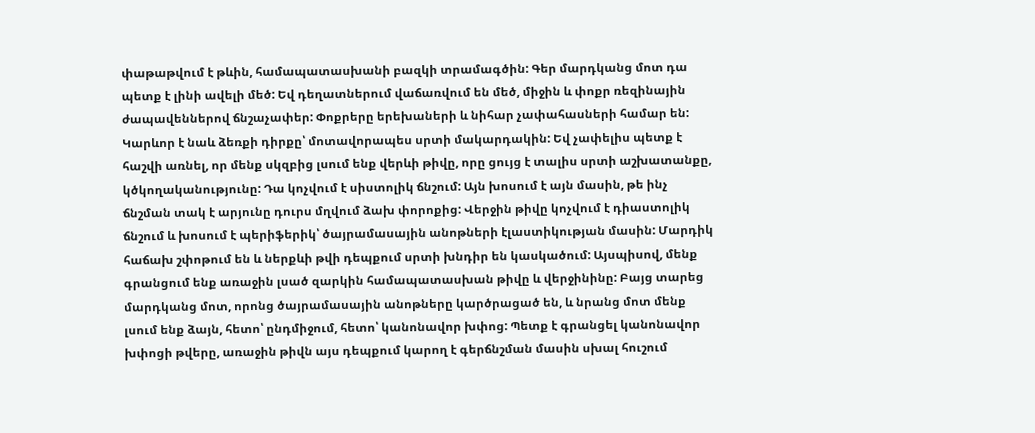փաթաթվում է թևին, համապատասխանի բազկի տրամագծին: Գեր մարդկանց մոտ դա պետք է լինի ավելի մեծ: Եվ դեղատներում վաճառվում են մեծ, միջին և փոքր ռեզինային ժապավեններով ճնշաչափեր: Փոքրերը երեխաների և նիհար չափահասների համար են: Կարևոր է նաև ձեռքի դիրքը՝ մոտավորապես սրտի մակարդակին: Եվ չափելիս պետք է հաշվի առնել, որ մենք սկզբից լսում ենք վերևի թիվը, որը ցույց է տալիս սրտի աշխատանքը, կծկողականությունը: Դա կոչվում է սիստոլիկ ճնշում: Այն խոսում է այն մասին, թե ինչ ճնշման տակ է արյունը դուրս մղվում ձախ փորոքից: Վերջին թիվը կոչվում է դիաստոլիկ ճնշում և խոսում է պերիֆերիկ՝ ծայրամասային անոթների էլաստիկության մասին: Մարդիկ հաճախ շփոթում են և ներքևի թվի դեպքում սրտի խնդիր են կասկածում: Այսպիսով, մենք գրանցում ենք առաջին լսած զարկին համապատասխան թիվը և վերջինինը: Բայց տարեց մարդկանց մոտ, որոնց ծայրամասային անոթները կարծրացած են, և նրանց մոտ մենք լսում ենք ձայն, հետո՝ ընդմիջում, հետո՝ կանոնավոր խփոց: Պետք է գրանցել կանոնավոր խփոցի թվերը, առաջին թիվն այս դեպքում կարող է գերճնշման մասին սխալ հուշում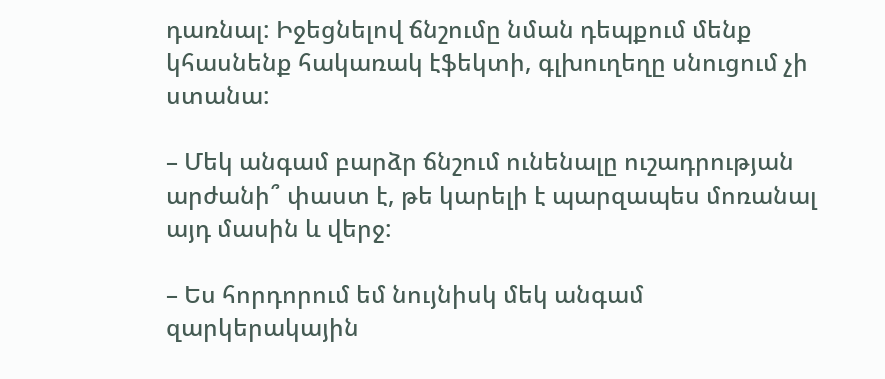դառնալ: Իջեցնելով ճնշումը նման դեպքում մենք կհասնենք հակառակ էֆեկտի, գլխուղեղը սնուցում չի ստանա:

– Մեկ անգամ բարձր ճնշում ունենալը ուշադրության արժանի՞ փաստ է, թե կարելի է պարզապես մոռանալ այդ մասին և վերջ:

– Ես հորդորում եմ նույնիսկ մեկ անգամ զարկերակային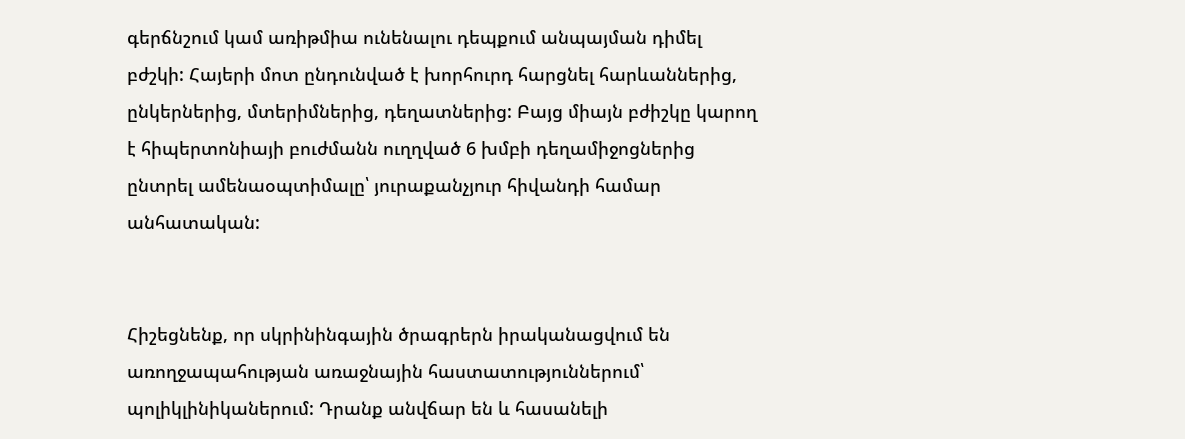գերճնշում կամ առիթմիա ունենալու դեպքում անպայման դիմել բժշկի: Հայերի մոտ ընդունված է խորհուրդ հարցնել հարևաններից, ընկերներից, մտերիմներից, դեղատներից: Բայց միայն բժիշկը կարող է հիպերտոնիայի բուժմանն ուղղված 6 խմբի դեղամիջոցներից ընտրել ամենաօպտիմալը՝ յուրաքանչյուր հիվանդի համար անհատական:


Հիշեցնենք, որ սկրինինգային ծրագրերն իրականացվում են առողջապահության առաջնային հաստատություններում՝ պոլիկլինիկաներում: Դրանք անվճար են և հասանելի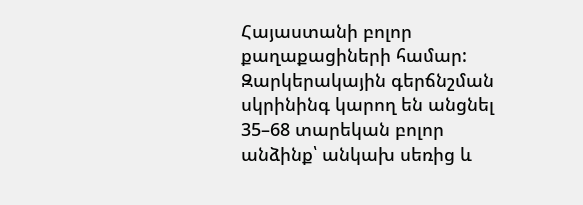Հայաստանի բոլոր քաղաքացիների համար: Զարկերակային գերճնշման սկրինինգ կարող են անցնել 35–68 տարեկան բոլոր անձինք՝ անկախ սեռից և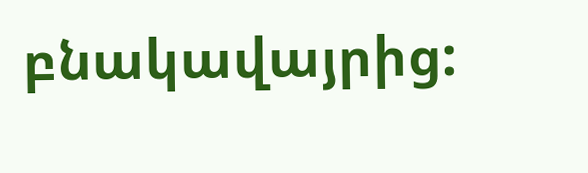բնակավայրից: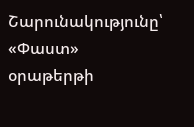Շարունակությունը՝ «Փաստ» օրաթերթի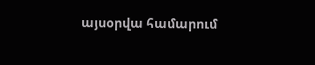այսօրվա համարում